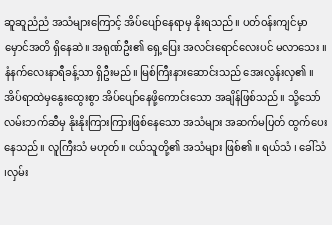ဆူဆူညံညံ အသံများကြောင့် အိပ်ပျော်နေရာမှ နိုးရသည်။ ပတ်၀န်းကျင်မှာ မှောင်အတိ ရှိနေဆဲ။ အရုဏ်ဦး၏ ရှေ့ပြေး အလင်းရောင်လေးပင် မလာသေး ။ နံနက်လေးနာရီခန့်သာ ရှိဦးမည်။ မြစ်ကြီးနားဆောင်းသည် အေးလွန်းလှ၏ ။ အိပ်ရာထဲမှနွေးထွေးစွာ အိပ်ပျော်နေဖို့ကောင်းသော အချိန်ဖြစ်သည်။ သို့သော် လမ်းဘက်ဆီမှ နိုးနိုးကြားကြားဖြစ်နေသော အသံများ အဆက်မပြတ် ထွက်ပေးနေသည်။ လူကြီးသံ မဟုတ်။ ငယ်သူတို့၏ အသံများ ဖြစ်၏ ။ ရယ်သံ ၊ ခေါ်သံ ၊လှမ်း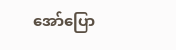အော်ပြော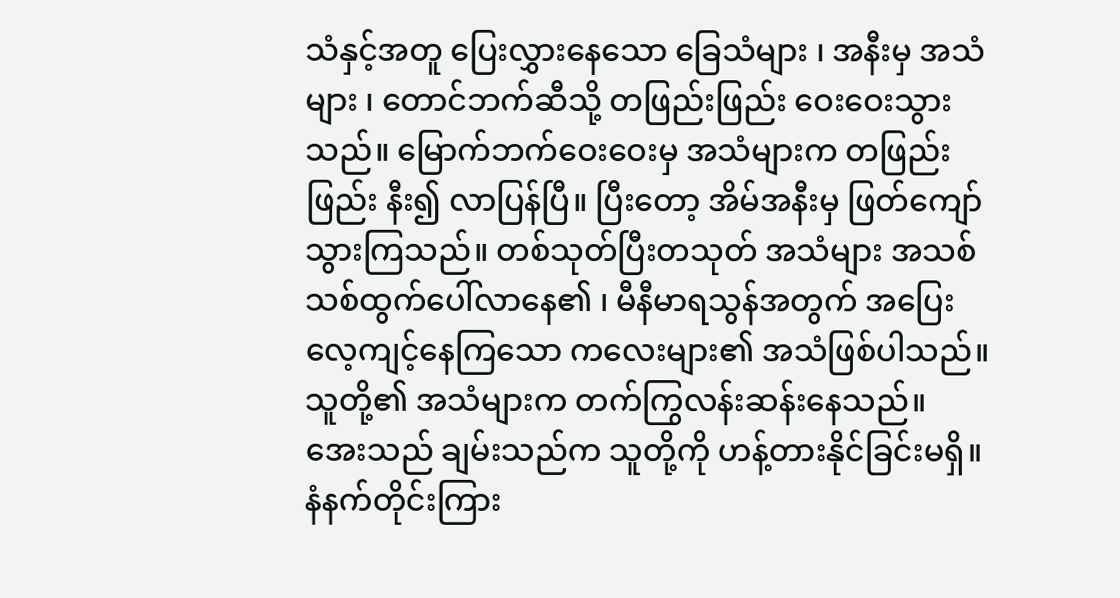သံနှင့်အတူ ပြေးလွှားနေသော ခြေသံများ ၊ အနီးမှ အသံများ ၊ တောင်ဘက်ဆီသို့ တဖြည်းဖြည်း ဝေးဝေးသွားသည်။ မြောက်ဘက်ဝေးဝေးမှ အသံများက တဖြည်းဖြည်း နီး၍ လာပြန်ပြီ။ ပြီးတော့ အိမ်အနီးမှ ဖြတ်ကျော်သွားကြသည်။ တစ်သုတ်ပြီးတသုတ် အသံများ အသစ်သစ်ထွက်ပေါ်လာနေ၏ ၊ မီနီမာရသွန်အတွက် အပြေးလေ့ကျင့်နေကြသော ကလေးများ၏ အသံဖြစ်ပါသည်။ သူတို့၏ အသံများက တက်ကြွလန်းဆန်းနေသည်။ အေးသည် ချမ်းသည်က သူတို့ကို ဟန့်တားနိုင်ခြင်းမရှိ။ နံနက်တိုင်းကြား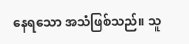နေရသော အသံဖြစ်သည်။ သူ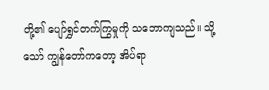တို့၏ ပျော်ရွှင်တက်ကြွမှုကို သဘောကျသည်။ သို့သော် ကျွန်တော်ကတော့ အိပ်ရာ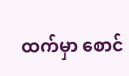ထက်မှာ စောင်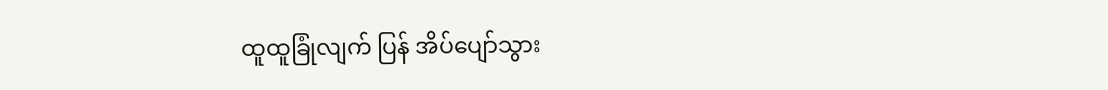ထူထူခြုံလျက် ပြန် အိပ်ပျော်သွား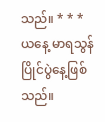သည်။ * * * ယနေ့ မာရသွန်ပြိုင်ပွဲနေ့ဖြစ်သည်။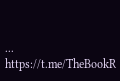...
https://t.me/TheBookR